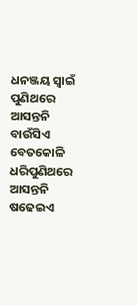ଧନଞ୍ଜୟ ସ୍ଵାଇଁ ପୁଣିଥରେ ଆସନ୍ତନି ବାଉଁସିଏ ବେତକୋଳି ଧରିପୁଣିଥରେ ଆସନ୍ତନି ଷଢେଇଏ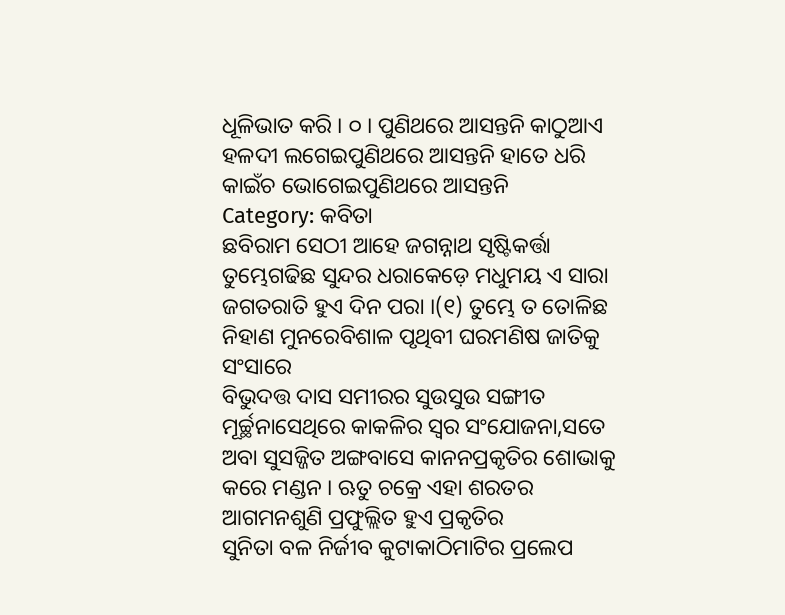ଧୂଳିଭାତ କରି । ୦ । ପୁଣିଥରେ ଆସନ୍ତନି କାଠୁଆଏ ହଳଦୀ ଲଗେଇପୁଣିଥରେ ଆସନ୍ତନି ହାତେ ଧରି କାଇଁଚ ଭୋଗେଇପୁଣିଥରେ ଆସନ୍ତନି
Category: କବିତା
ଛବିରାମ ସେଠୀ ଆହେ ଜଗନ୍ନାଥ ସୃଷ୍ଟିକର୍ତ୍ତା ତୁମ୍ଭେଗଢିଛ ସୁନ୍ଦର ଧରାକେଡ଼େ ମଧୁମୟ ଏ ସାରା ଜଗତରାତି ହୁଏ ଦିନ ପରା ।(୧) ତୁମ୍ଭେ ତ ତୋଳିଛ ନିହାଣ ମୁନରେବିଶାଳ ପୃଥିବୀ ଘରମଣିଷ ଜାତିକୁ ସଂସାରେ
ବିଭୁଦତ୍ତ ଦାସ ସମୀରର ସୁଉସୁଉ ସଙ୍ଗୀତ ମୂର୍ଚ୍ଛନାସେଥିରେ କାକଳିର ସ୍ୱର ସଂଯୋଜନା,ସତେ ଅବା ସୁସଜ୍ଜିତ ଅଙ୍ଗବାସେ କାନନପ୍ରକୃତିର ଶୋଭାକୁ କରେ ମଣ୍ଡନ । ଋତୁ ଚକ୍ରେ ଏହା ଶରତର ଆଗମନଶୁଣି ପ୍ରଫୁଲ୍ଲିତ ହୁଏ ପ୍ରକୃତିର
ସୁନିତା ବଳ ନିର୍ଜୀବ କୁଟାକାଠିମାଟିର ପ୍ରଲେପ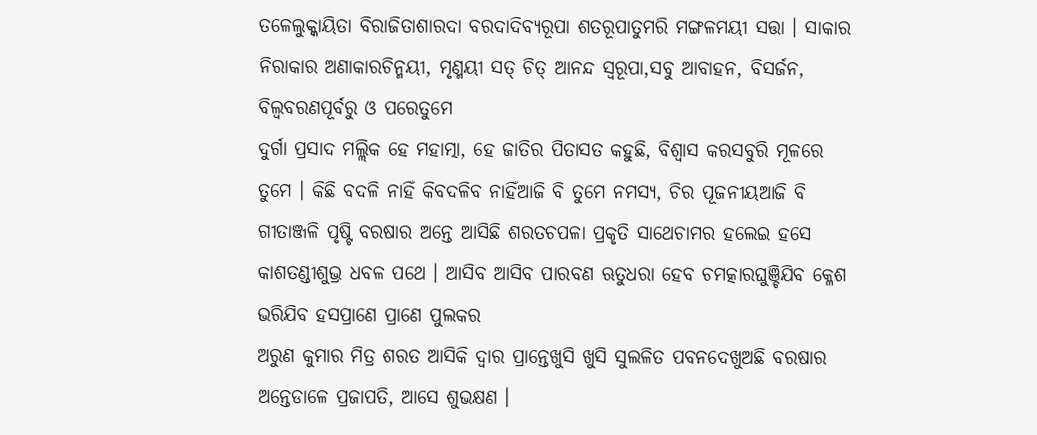ତଳେଲୁକ୍କାୟିତା ବିରାଜିତାଶାରଦା ବରଦାଦିବ୍ୟରୂପା ଶତରୂପାତୁମରି ମଙ୍ଗଳମୟୀ ସତ୍ତା । ସାକାର ନିରାକାର ଅଣାକାରଚିନ୍ମୟୀ, ମୃଣ୍ମୟୀ ସତ୍ ଚିତ୍ ଆନନ୍ଦ ସ୍ଵରୂପା,ସବୁ ଆବାହନ, ବିସର୍ଜନ, ବିଲ୍ଵବରଣପୂର୍ବରୁ ଓ ପରେତୁମେ
ଦୁର୍ଗା ପ୍ରସାଦ ମଲ୍ଲିକ ହେ ମହାତ୍ମା, ହେ ଜାତିର ପିତାସତ କହୁଛି, ବିଶ୍ୱାସ କରସବୁରି ମୂଳରେ ତୁମେ । କିଛି ବଦଳି ନାହିଁ କିବଦଳିବ ନାହିଁଆଜି ବି ତୁମେ ନମସ୍ୟ, ଚିର ପୂଜନୀୟଆଜି ବି
ଗୀତାଞ୍ଜଳି ପୃଷ୍ଟି ବରଷାର ଅନ୍ତେ ଆସିଛି ଶରତଚପଳା ପ୍ରକୃତି ସାଥେଚାମର ହଲେଇ ହସେ କାଶତଣ୍ଡୀଶୁଭ୍ର ଧବଳ ପଥେ । ଆସିବ ଆସିବ ପାରବଣ ଋତୁଧରା ହେବ ଚମତ୍କାରଘୁଞ୍ଚିଯିବ କ୍ଳେଶ ଭରିଯିବ ହସପ୍ରାଣେ ପ୍ରାଣେ ପୁଲକର
ଅରୁଣ କୁମାର ମିତ୍ର ଶରତ ଆସିକି ଦ୍ବାର ପ୍ରାନ୍ତେଖୁସି ଖୁସି ସୁଲଳିତ ପବନଦେଖୁଅଛି ବରଷାର ଅନ୍ତେଡାଳେ ପ୍ରଜାପତି, ଆସେ ଶୁଭକ୍ଷଣ ।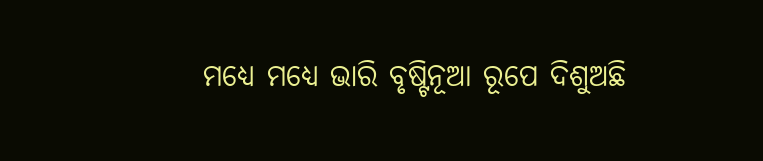ମଧ୍ୟେ ମଧ୍ୟେ ଭାରି ବୃଷ୍ଟିନୂଆ ରୂପେ ଦିଶୁଅଛି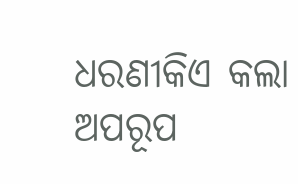ଧରଣୀକିଏ କଲା ଅପରୂପ